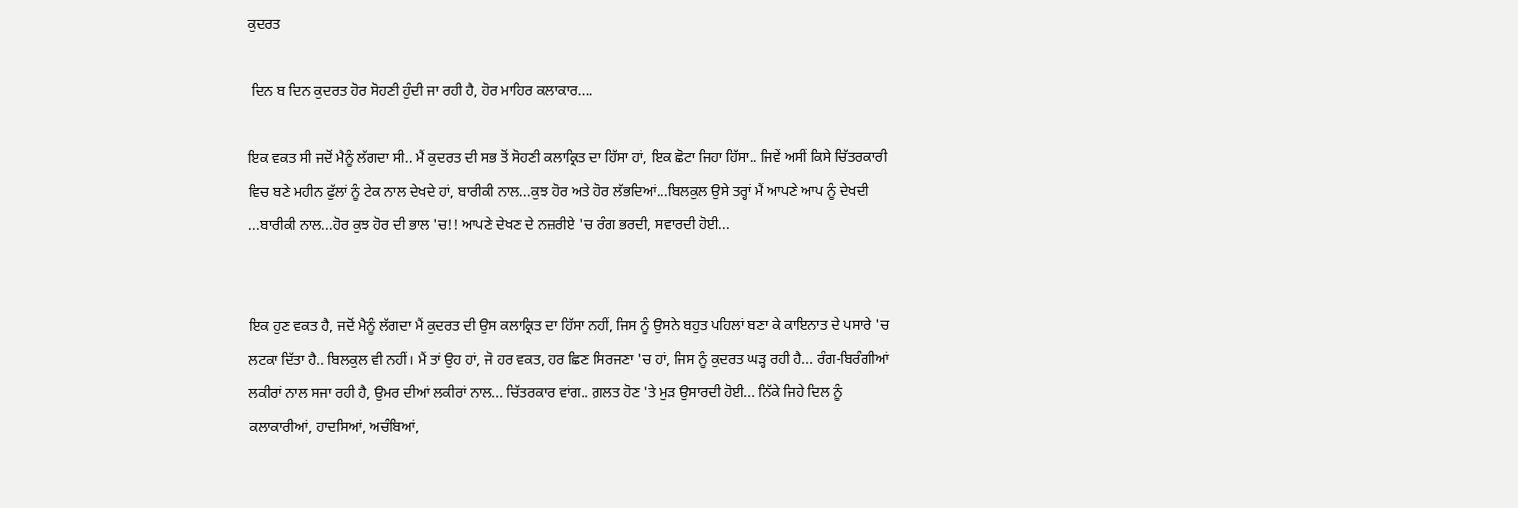ਕੁਦਰਤ

 ਦਿਨ ਬ ਦਿਨ ਕੁਦਰਤ ਹੋਰ ਸੋਹਣੀ ਹੁੰਦੀ ਜਾ ਰਹੀ ਹੈ, ਹੋਰ ਮਾਹਿਰ ਕਲਾਕਾਰ....

ਇਕ ਵਕਤ ਸੀ ਜਦੋਂ ਮੈਨੂੰ ਲੱਗਦਾ ਸੀ.. ਮੈਂ ਕੁਦਰਤ ਦੀ ਸਭ ਤੋਂ ਸੋਹਣੀ ਕਲਾਕ੍ਰਿਤ ਦਾ ਹਿੱਸਾ ਹਾਂ, ਇਕ ਛੋਟਾ ਜਿਹਾ ਹਿੱਸਾ.. ਜਿਵੇਂ ਅਸੀਂ ਕਿਸੇ ਚਿੱਤਰਕਾਰੀ ਵਿਚ ਬਣੇ ਮਹੀਨ ਫੁੱਲਾਂ ਨੂੰ ਟੇਕ ਨਾਲ ਦੇਖਦੇ ਹਾਂ, ਬਾਰੀਕੀ ਨਾਲ...ਕੁਝ ਹੋਰ ਅਤੇ ਹੋਰ ਲੱਭਦਿਆਂ...ਬਿਲਕੁਲ ਉਸੇ ਤਰ੍ਹਾਂ ਮੈਂ ਆਪਣੇ ਆਪ ਨੂੰ ਦੇਖਦੀ ...ਬਾਰੀਕੀ ਨਾਲ...ਹੋਰ ਕੁਝ ਹੋਰ ਦੀ ਭਾਲ 'ਚ!! ਆਪਣੇ ਦੇਖਣ ਦੇ ਨਜ਼ਰੀਏ 'ਚ ਰੰਗ ਭਰਦੀ, ਸਵਾਰਦੀ ਹੋਈ...


ਇਕ ਹੁਣ ਵਕਤ ਹੈ, ਜਦੋਂ ਮੈਨੂੰ ਲੱਗਦਾ ਮੈਂ ਕੁਦਰਤ ਦੀ ਉਸ ਕਲਾਕ੍ਰਿਤ ਦਾ ਹਿੱਸਾ ਨਹੀਂ, ਜਿਸ ਨੂੰ ਉਸਨੇ ਬਹੁਤ ਪਹਿਲਾਂ ਬਣਾ ਕੇ ਕਾਇਨਾਤ ਦੇ ਪਸਾਰੇ 'ਚ ਲਟਕਾ ਦਿੱਤਾ ਹੈ.. ਬਿਲਕੁਲ ਵੀ ਨਹੀਂ। ਮੈਂ ਤਾਂ ਉਹ ਹਾਂ, ਜੋ ਹਰ ਵਕਤ, ਹਰ ਛਿਣ ਸਿਰਜਣਾ 'ਚ ਹਾਂ, ਜਿਸ ਨੂੰ ਕੁਦਰਤ ਘੜ੍ਹ ਰਹੀ ਹੈ... ਰੰਗ-ਬਿਰੰਗੀਆਂ ਲਕੀਰਾਂ ਨਾਲ ਸਜਾ ਰਹੀ ਹੈ, ਉਮਰ ਦੀਆਂ ਲਕੀਰਾਂ ਨਾਲ... ਚਿੱਤਰਕਾਰ ਵਾਂਗ.. ਗ਼ਲਤ ਹੋਣ 'ਤੇ ਮੁੜ ਉਸਾਰਦੀ ਹੋਈ... ਨਿੱਕੇ ਜਿਹੇ ਦਿਲ ਨੂੰ ਕਲਾਕਾਰੀਆਂ, ਹਾਦਸਿਆਂ, ਅਚੰਬਿਆਂ,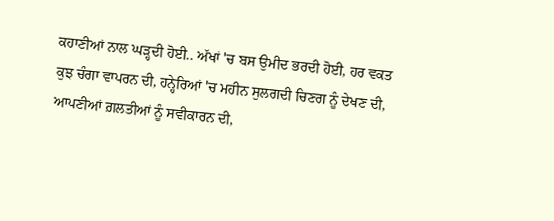ਕਹਾਣੀਆਂ ਨਾਲ ਘੜ੍ਹਦੀ ਹੋਈ.. ਅੱਖਾਂ 'ਚ ਬਸ ਉਮੀਦ ਭਰਦੀ ਹੋਈ, ਹਰ ਵਕਤ ਕੁਝ ਚੰਗਾ ਵਾਪਰਨ ਦੀ, ਹਨ੍ਹੇਰਿਆਂ 'ਚ ਮਹੀਨ ਸੁਲਗਦੀ ਚਿਣਗ ਨੂੰ ਦੇਖਣ ਦੀ, ਆਪਣੀਆਂ ਗ਼ਲਤੀਆਂ ਨੂੰ ਸਵੀਕਾਰਨ ਦੀ,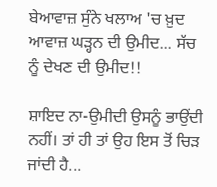ਬੇਆਵਾਜ਼ ਸੁੰਨੇ ਖਲਾਅ 'ਚ ਖ਼ੁਦ ਆਵਾਜ਼ ਘੜ੍ਹਨ ਦੀ ਉਮੀਦ... ਸੱਚ ਨੂੰ ਦੇਖਣ ਦੀ ਉਮੀਦ!!

ਸ਼ਾਇਦ ਨਾ-ਉਮੀਦੀ ਉਸਨੂੰ ਭਾਉਂਦੀ ਨਹੀਂ। ਤਾਂ ਹੀ ਤਾਂ ਉਹ ਇਸ ਤੋਂ ਚਿੜ ਜਾਂਦੀ ਹੈ...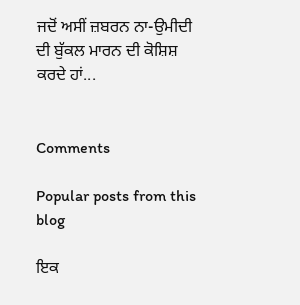ਜਦੋਂ ਅਸੀਂ ਜ਼ਬਰਨ ਨਾ-ਉਮੀਦੀ ਦੀ ਬੁੱਕਲ ਮਾਰਨ ਦੀ ਕੋਸ਼ਿਸ਼ ਕਰਦੇ ਹਾਂ...


Comments

Popular posts from this blog

ਇਕ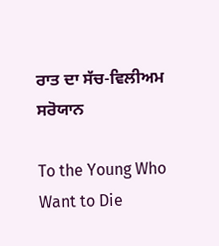ਰਾਤ ਦਾ ਸੱਚ-ਵਿਲੀਅਮ ਸਰੋਯਾਨ

To the Young Who Want to Die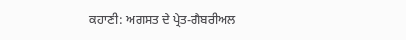ਕਹਾਣੀ: ਅਗਸਤ ਦੇ ਪ੍ਰੇਤ-ਗੈਬਰੀਅਲ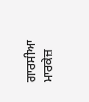ਗਾਰਸੀਆ ਮਾਰਕੇਜ਼